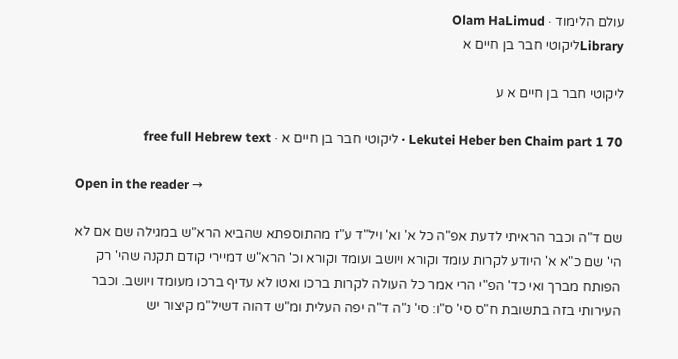עולם הלימוד · Olam HaLimud
Libraryליקוטי חבר בן חיים א

ליקוטי חבר בן חיים א ע

Lekutei Heber ben Chaim part 1 70 · ליקוטי חבר בן חיים א · free full Hebrew text

Open in the reader →

שם ד"ה וכבר הראיתי לדעת אפ"ה כל א' וא' ויל"ד ע"ז מהתוספתא שהביא הרא"ש במגילה שם אם לא הי' שם כ"א א' היודע לקרות עומד וקורא ויושב ועומד וקורא וכ' הרא"ש דמיירי קודם תקנה שהי' רק הפותח מברך ואי כד' הפ"י הרי אמר כל העולה לקרות ברכו ואטו לא עדיף ברכו מעומד ויושב. וכבר העירותי בזה בתשובת ח"ס סי' ס"ו: סי' נ"ה ד"ה יפה העלית ומ"ש דהוה דשיל"מ קיצור יש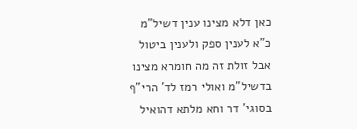כאן דלא מצינו ענין דשיל"מ כ"א לענין ספק ולענין ביטול אבל זולת זה מה חומרא מצינו בדשיל"מ ואולי רמז לד' הרי"ף בסוגי' דר וחא מלתא דהואיל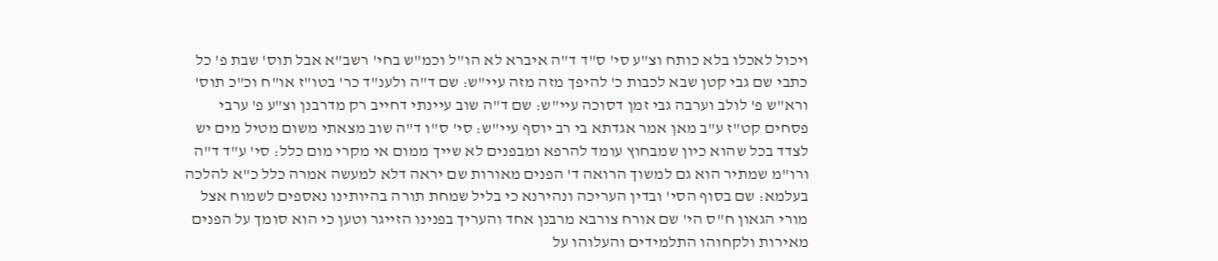ויכול לאכלו בלא כותח וצ"ע סי' ס"ד ד"ה איברא לא הו"ל וכמ"ש בחי' רשב"א אבל תוס' שבת פ' כל כתבי שם גבי קטן שבא לכבות כ' להיפך מזה מזה עיי"ש: שם ד"ה ולענ"ד כר' בטו"ז או"ח וכ"כ תוס' ורא"ש פ' לולב וערבה גבי זמן דסוכה עיי"ש: שם ד"ה שוב עיינתי דחייב רק מדרבנן וצ"ע פ' ערבי פסחים קט"ז ע"ב מאן אמר אגדתא בי רב יוסף עיי"ש: סי' ס"ו ד"ה שוב מצאתי משום מטיל מים יש לצדד בכל שהוא כיון שמבחוץ עומד להרפא ומבפנים לא שייך ממום אי מקרי מום כלל: סי' ע"ד ד"ה ורו"מ שמתיר הוא גם למשוך הרואה ד' הפנים מאורות שם יראה דלא למעשה אמרה כלל כ"א להלכה בעלמא: שם בסוף הסי' ובדין העריכה ונהירנא כי בליל שמחת תורה בהיותינו נאספים לשמוח אצל מורי הגאון ח"ס הי' שם אורח צורבא מרבנן אחד והעריך בפנינו הזייגר וטען כי הוא סומך על הפנים מאירות ולקחוהו התלמידים והעלוהו על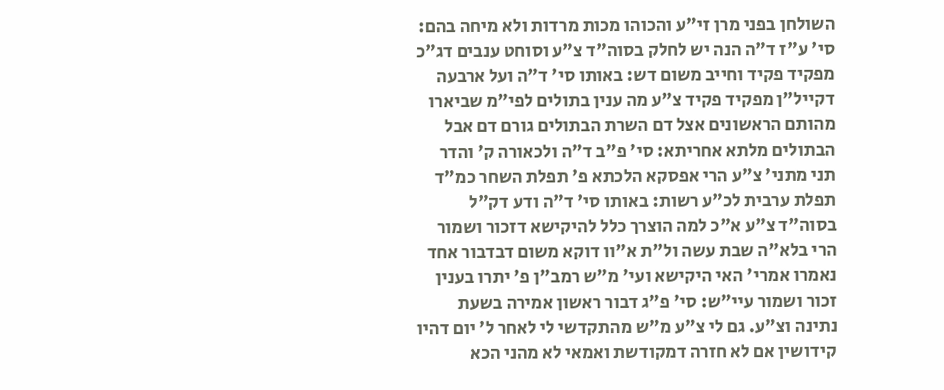השולחן בפני מרן זי"ע והכוהו מכות מרדות ולא מיחה בהם: סי' ע"ז ד"ה הנה יש לחלק בסוה"ד צ"ע וסוחט ענבים דג"כ מפקיד פקיד וחייב משום דש: באותו סי' ד"ה ועל ארבעה דקייל"ן מפקיד פקיד צ"ע מה ענין בתולים לפי"מ שביארו מהותם הראשונים אצל דם השרת הבתולים גורם דם אבל הבתולים מלתא אחריתא: סי' פ"ב ד"ה ולכאורה ק' והדר תני מתני' צ"ע הרי אפסקא הלכתא פ' תפלת השחר כמ"ד תפלת ערבית לכ"ע רשות: באותו סי' ד"ה ודע דק"ל בסוה"ד צ"ע א"כ למה הוצרך כלל להיקישא דזכור ושמור הרי בלא"ה שבת עשה ול"ת א"וו דוקא משום דבדבור אחד נאמרו אמרי' האי היקישא ועי' מ"ש רמב"ן פ' יתרו בענין זכור ושמור עיי"ש: סי' פ"ג דבור ראשון אמירה בשעת נתינה וצ"ע. גם לי צ"ע מ"ש מהתקדשי לי לאחר ל' יום דהיו קידושין אם לא חזרה דמקודשת ואמאי לא מהני הכא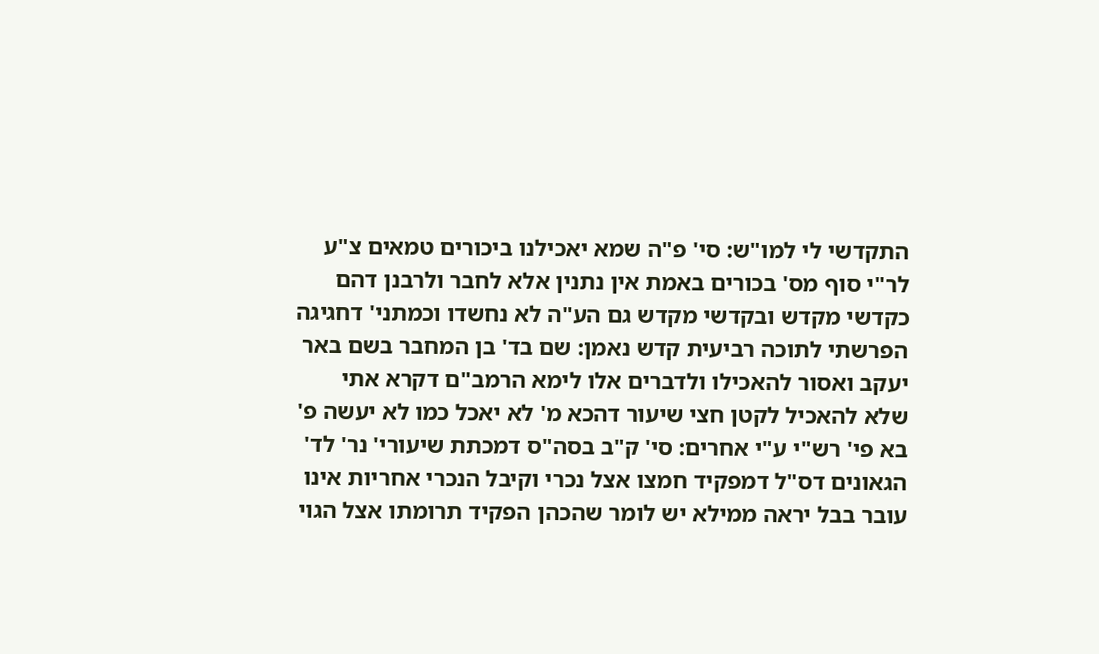התקדשי לי למו"ש: סי' פ"ה שמא יאכילנו ביכורים טמאים צ"ע לר"י סוף מס' בכורים באמת אין נתנין אלא לחבר ולרבנן דהם כקדשי מקדש ובקדשי מקדש גם הע"ה לא נחשדו וכמתני' דחגיגה הפרשתי לתוכה רביעית קדש נאמן: שם בד' בן המחבר בשם באר יעקב ואסור להאכילו ולדברים אלו לימא הרמב"ם דקרא אתי שלא להאכיל לקטן חצי שיעור דהכא מ' לא יאכל כמו לא יעשה פ' בא פי' רש"י ע"י אחרים: סי' ק"ב בסה"ס דמכתת שיעורי' נר' לד' הגאונים דס"ל דמפקיד חמצו אצל נכרי וקיבל הנכרי אחריות אינו עובר בבל יראה ממילא יש לומר שהכהן הפקיד תרומתו אצל הגוי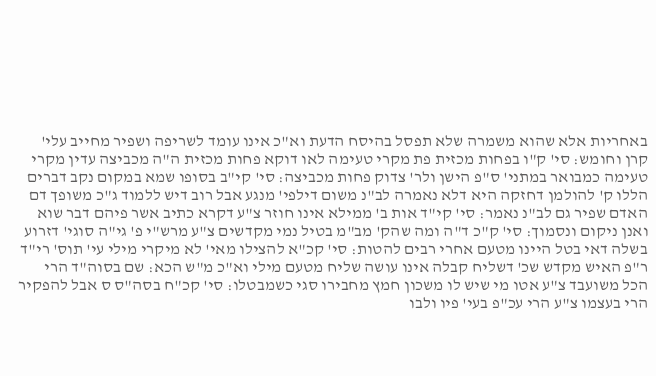באחריות אלא שהוא משמרה שלא תפסל בהיסח הדעת וא"כ אינו עומד לשריפה ושפיר מחייב עלי' קרן וחומש: סי' ק"ו בפחות מכזית פת מקרי טעימה לאו דוקא פחות מכזית ה"ה מכביצה עדין מקרי טעימה כמבואר במתני' ס"פ הישן ולר' צדוק פחות מכביצה: סי' קי"ב בסופו שמא במקום נקב דברים הללו ק' להולמן דחזקה היא דלא נאמרה לב"נ משום דילפי' מנגע אבל רוב דיש ללמוד ג"כ משופך דם האדם שפיר גם לב"נ נאמר: סי' קי"ד אות ב' ממילא אינו חוזר צ"ע דקרא כתיב אשר פיהם דבר שוא ואנן ניקום ונסמוך: סי' ק"כ ד"ה ומה שהק' מב"מ בטיל נמי מקדשים צ"ע מרש"י פ' גי"ה סוגי' דזרוע בשלה דאי בטל היינו מטעם אחרי רבים להטות: סי' קכ"א להצילו מאי' לא מיקרי מילי עי' תוס' רי"ד ר"פ האיש מקדש שכ' דשליח קבלה אינו עושה שליח מטעם מילי וא"כ מ"ש הכא: שם בסוה"ד הרי הכל משועבד צ"ע אטו מי שיש לו משכון חמץ מחבירו סגי כשמבטלו: סי' קכ"ח בסה"ס ס אבל להפקיר הרי בעצמו צ"ע הרי עכ"פ בעי' פיו ולבו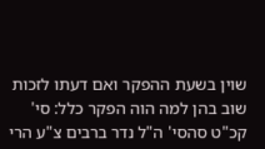שוין בשעת ההפקר ואם דעתו לזכות שוב בהן למה הוה הפקר כלל: סי' קכ"ט סהסי' ה"ל נדר ברבים צ"ע הרי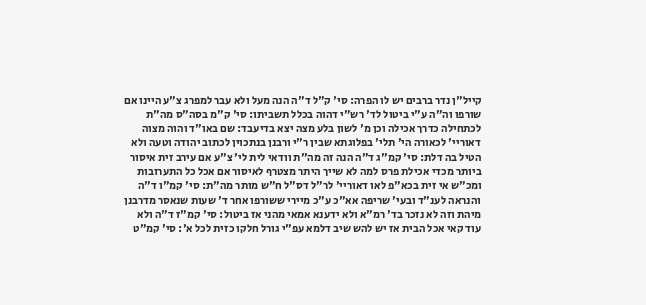קייל"ן נדר ברבים יש לו הפרה: סי' ק"ל ד"ה הנה מעל ולא עבר למפרג צ"ע היינו אם שורפו וה"ה ע"י ביטול לד' רש"י דהוה בכלל תשביתו: סי' ק"מ בסה"ס מה"ת לכתחילה כדרך אכילה וכן מ' לשון בלע מצה יצא בדיעבד: שם באו"ד והוה מצוה דאוריי' לכאורה הי' תלי' בפלוגתא שבין ר"י ורבנן בנתכוין לכתוב יהודה וטעה ולא הטיל בה דלת: סי' קמ"ג ד"ה הנה זה מה"ת וודאי לית לי' צ"ע אם עירב זית איסור ביותר מכדי אכילת פרס למה לא שייך היתר מצטרף לאיסור אם אכל כל התערובות ומכ"ש אי זית בכא"פ לאו דאוריי' לר"ל דס"ל ח"ש מותר מה"ת: סי' קמ"ו ד"ה והנראה לענ"ד ובעי' שריפה אא"כ ע"כ מיירי ששורפו אחר ד' שעות שנאסר מדרבנן מיהת וזה לא נזכר בד' רמ"א ולא ידענא אמאי מהני אז ביטול: סי' קמ"ז ד"ה ולא עוד קאי אכל הבית אז יש להש שיב דלמא עפ"י גורל חלקו כזית לכל א': סי' קמ"ט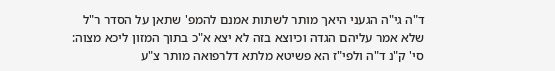ד"ה גי"ה הגעני היאך מותר לשתות אמנם להמפ' שתאן על הסדר ר"ל שלא אמר עליהם הגדה וכיוצא בזה לא יצא א"כ בתוך המזון ליכא מצוה: סי' ק"נ ד"ה ולפי"ז הא פשיטא מלתא דלרפואה מותר צ"ע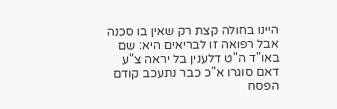היינו בחולה קצת רק שאין בו סכנה אבל רפואה זו לבריאים היא: שם באו"ד ה"ט דלענין בל יראה צ"ע דאם סוגרו א"כ כבר נתעכב קודם הפסח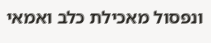ונפסול מאכילת כלב ואמאי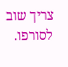צריך שוב לסורפו.